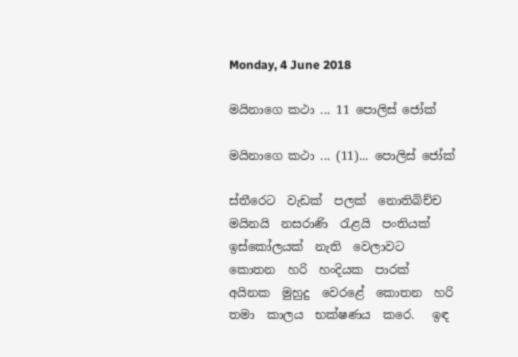Monday, 4 June 2018

මයිනාගෙ කථා ... 11 පොලිස් ජෝක්

මයිනාගෙ කථා ... (11)... පොලිස් ජෝක්

ස්තීරෙට  වැඩක්  පලක්  නොතිබිච්ච  මයිනයි  නසරාණි  රැළයි  පංතියක්  ඉස්කෝලයක්  නැති  වෙලාවට කොතන  හරි  හංදියක  පාරක් අයිනක  මුහුදු  වෙරළේ  කොතන  හරි තමා  කාලය  භක්ෂණය  කරෙ.   ඉඳ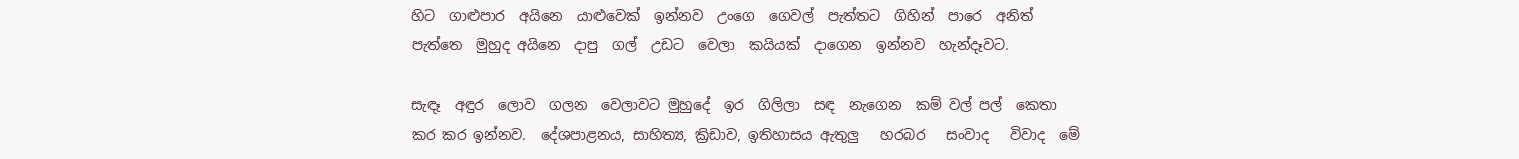හිට  ගාළුපාර  අයිනෙ  යාළුවෙක්  ඉන්නව  උංගෙ  ගෙවල්  පැත්තට  ගිහින්  පාරෙ  අනිත්  පැත්තෙ  මුහුද අයිනෙ  දාපු  ගල්  උඩට  වෙලා  කයියක්  දාගෙන  ඉන්නව  හැන්දෑවට.

සැඳෑ  අඳුර  ලොව  ගලන  වෙලාවට මුහුදේ  ඉර  ගිලිලා  සඳ  නැගෙන  කම් වල් පල්  කෙතා  කර කර ඉන්නව.  දේශපාළනය, සාහිත්‍ය, ක්‍රිඩාව, ඉතිහාසය ඇතුලු   හරබර   සංවාද   විවාද  මේ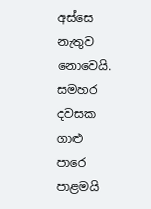අස්සෙ  නැතුව  නොවෙයි.
සමහර   දවසක   ගාළු   පාරෙ  පාළමයි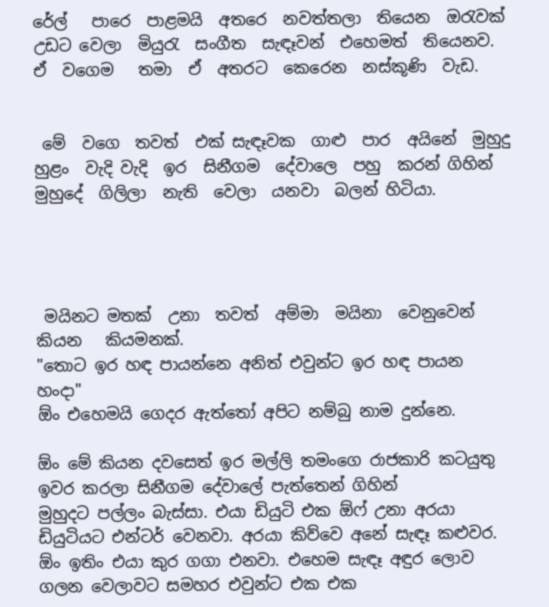රේල්   පාරෙ  පාළමයි  අතරෙ  නවත්තලා  තියෙන  ඔරැවක්  උඩට වෙලා  මියුරැ  සංගීත  සැඳෑවන්  එහෙමත්  තියෙනව.  ඒ  වගෙම   තමා  ඒ  අතරට  කෙරෙන  නස්කූණි  වැඩ.


 මේ  වගෙ  තවත්  එක් සැඳෑවක  ගාළු  පාර  අයිනේ  මුහුදු  හුළං  වැදි වැදි  ඉර  සිනීගම  දේවාලෙ  පහු  කරන් ගිහින්  මුහුදේ  ගිලිලා  නැති  වෙලා  යනවා  බලන් හිටියා.




 මයිනට මතක්  උනා  තවත්  අම්මා  මයිනා  වෙනුවෙන් කියන   කියමනක්.
"තොට ඉර හඳ පායන්නෙ අනිත් එවුන්ට ඉර හඳ පායන හංදා"
ඕං එහෙමයි ගෙදර ඇත්තෝ අපිට නම්බු නාම දුන්නෙ.

ඕං මේ කියන දවසෙත් ඉර මල්ලි තමංගෙ රාජකාරි කටයුතු ඉවර කරලා සිනීගම දේවාලේ පැත්තෙන් ගිහින්
මුහුදට පල්ලං බැස්සා. එයා ඩියුටි එක ඕෆ් උනා අරයා ඩියුටියට එන්ටර් වෙනවා. අරයා කිව්වෙ අනේ සැඳෑ කළුවර. ඕං ඉතිං එයා කුර ගගා එනවා. එහෙම සැඳෑ අඳුර ලොව ගලන වෙලාවට සමහර එවුන්ට එක එක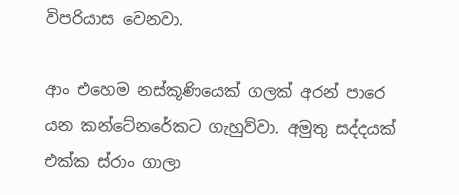විපරියාස වෙනවා.

ආං එහෙම නස්කූණියෙක් ගලක් අරන් පාරෙ යන කන්ටේනරේකට ගැහුව්වා. අමුතු සද්දයක් එක්ක ස්රාං ගාලා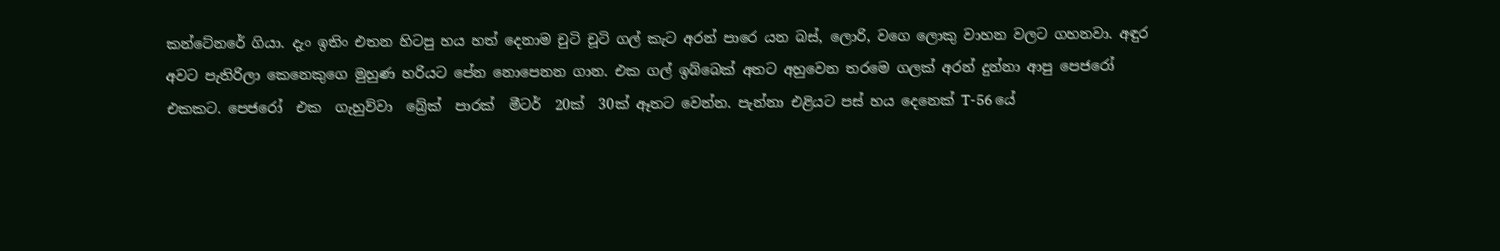කන්ටේනරේ ගියා. දැං ඉතිං එතන හිටපු හය හත් දෙනාම චුටි චූටි ගල් කැට අරන් පාරෙ යන බස්, ලොරි, වගෙ ලොකු වාහන වලට ගහනවා. අඳුර අවට පැතිරිලා කෙනෙකුගෙ මුහුණ හරියට පේන නොපෙනන ගාන. එක ගල් ඉබ්බෙක් අතට අහුවෙන තරමෙ ගලක් අරන් දුන්නා ආපු පෙජරෝ   එකකට. පෙජරෝ  එක  ගැහුව්වා  බ්‍රේක්  පාරක්  මීටර්  20ක්  30ක් ඈතට වෙන්න. පැන්නා එළියට පස් හය දෙනෙක් T-56 යේ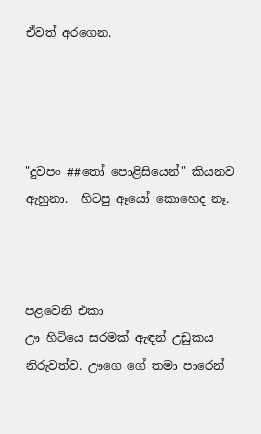ඒවත් අරගෙන.




"දුවපං ##තෝ පොළිසියෙන්" කියනව ඇහුනා.  හිටපු ඈයෝ කොහෙද නෑ.



පළවෙනි එකා
ඌ හිටියෙ සරමක් ඇඳන් උඩුකය නිරුවත්ව. ඌගෙ ගේ තමා පාරෙන්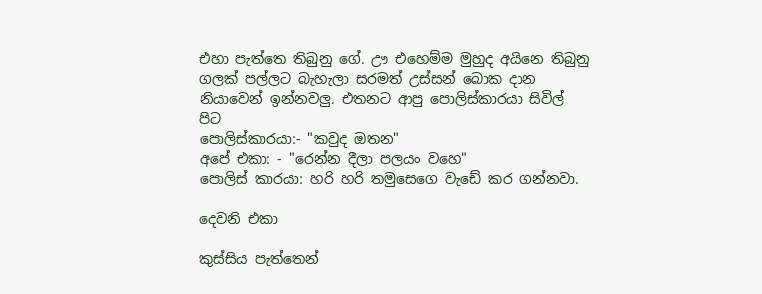එහා පැත්තෙ තිබුනු ගේ. ඌ එහෙම්ම මුහුද අයිනෙ තිබුනු ගලක් පල්ලට බැහැලා සරමත් උස්සන් බොක දාන නියාවෙන් ඉන්නවලු. එතනට ආපු පොලිස්කාරයා සිවිල් පිට
පොලිස්කාරයා:- "කවුද ඔතන"
අපේ එකා: - "රෙන්න දීලා පලයං වහෙ"
පොලිස් කාරයා: හරි හරි තමුසෙගෙ වැඩේ කර ගන්නවා.

දෙවනි එකා

කුස්සිය පැත්තෙන්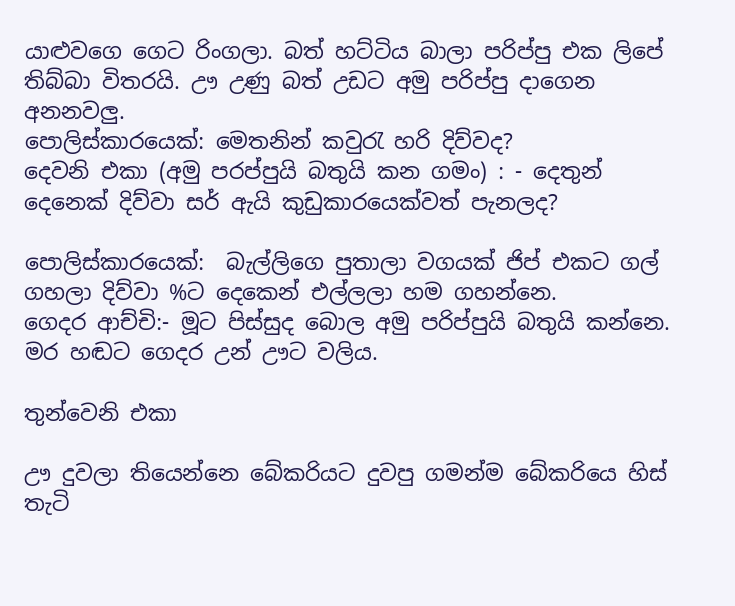යාළුවගෙ ගෙට රිංගලා. බත් හට්ටිය බාලා පරිප්පු එක ලිපේ තිබ්බා විතරයි. ඌ උණු බත් උඩට අමු පරිප්පු දාගෙන අනනවලු.
පොලිස්කාරයෙක්: මෙතනින් කවුරැ හරි දිව්වද?
දෙවනි එකා (අමු පරප්පුයි බතුයි කන ගමං) : - දෙතුන් දෙනෙක් දිව්වා සර් ඇයි කුඩුකාරයෙක්වත් පැනලද?

පොලිස්කාරයෙක්:  බැල්ලිගෙ පුතාලා වගයක් ජිප් එකට ගල් ගහලා දිව්වා %ට දෙකෙන් එල්ලලා හම ගහන්නෙ.
ගෙදර ආච්චි:- මූට පිස්සුද බොල අමු පරිප්පුයි බතුයි කන්නෙ. මර හඬට ගෙදර උන් ඌට වලිය.

තුන්වෙනි එකා

ඌ දුවලා තියෙන්නෙ බේකරියට දුවපු ගමන්ම බේකරියෙ හිස් තැටි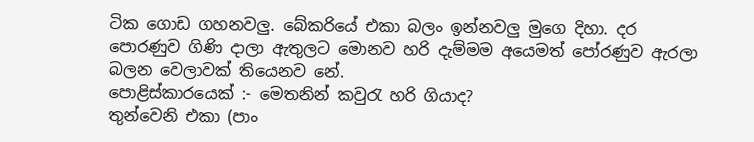ටික ගොඩ ගහනවලු. බේකරියේ එකා බලං ඉන්නවලු මුගෙ දිහා. දර පොරණුව ගිණි දාලා ඇතුලට මොනව හරි දැම්මම අයෙමත් පෝරණුව ඇරලා බලන වෙලාවක් තියෙනව නේ.
පොළිස්කාරයෙක් :- මෙතනින් කවුරැ හරි ගියාද?
තුන්වෙනි එකා (පාං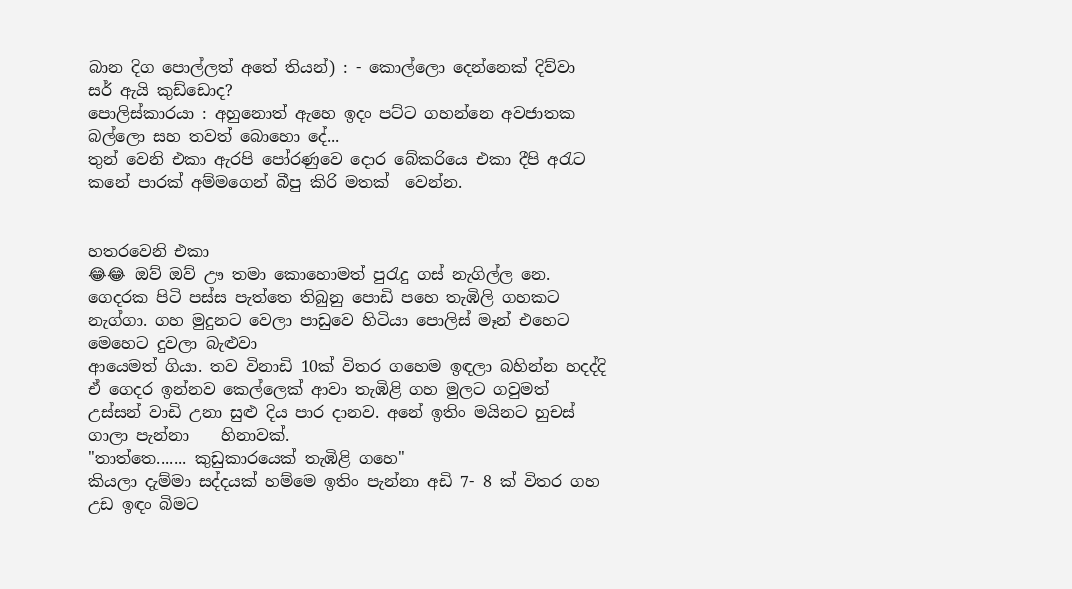බාන දිග පොල්ලත් අතේ තියන්) : - කොල්ලො දෙන්නෙක් දිව්වා සර් ඇයි කුඩ්ඩොද?
පොලිස්කාරයා : අහුනොත් ඇහෙ ඉදං පට්ට ගහන්නෙ අවජාතක බල්ලො සහ තවත් බොහො දේ...
තුන් වෙනි එකා ඇරපි පෝරණුවෙ දොර බේකරියෙ එකා දීපි අරැට කනේ පාරක් අම්මගෙන් බීපු කිරි මතක්  වෙන්න.


හතරවෙනි එකා
😂😂 ඔව් ඔව් ඌ තමා කොහොමත් පුරැදු ගස් නැගිල්ල නෙ. ගෙදරක පිටි පස්ස පැත්තෙ තිබුනු පොඩි පහෙ තැඹිලි ගහකට නැග්ගා. ගහ මුදුනට වෙලා පාඩුවෙ හිටියා පොලිස් මෑන් එහෙට මෙහෙට දුවලා බැළුවා
ආයෙමත් ගියා. තව විනාඩි 10ක් විතර ගහෙම ඉඳලා බහින්න හදද්දි ඒ ගෙදර ඉන්නව කෙල්ලෙක් ආවා තැඹිළි ගහ මුලට ගවුමත් උස්සන් වාඩි උනා සුළු දිය පාර දානව. අනේ ඉතිං මයිනට හුචස් ගාලා පැන්නා    හිනාවක්.
"තාත්තෙ....... කුඩුකාරයෙක් තැඹිළි ගහෙ"
කියලා දැම්මා සද්දයක් හම්මෙ ඉතිං පැන්නා අඩි 7- 8 ක් විතර ගහ උඩ ඉඳං බිමට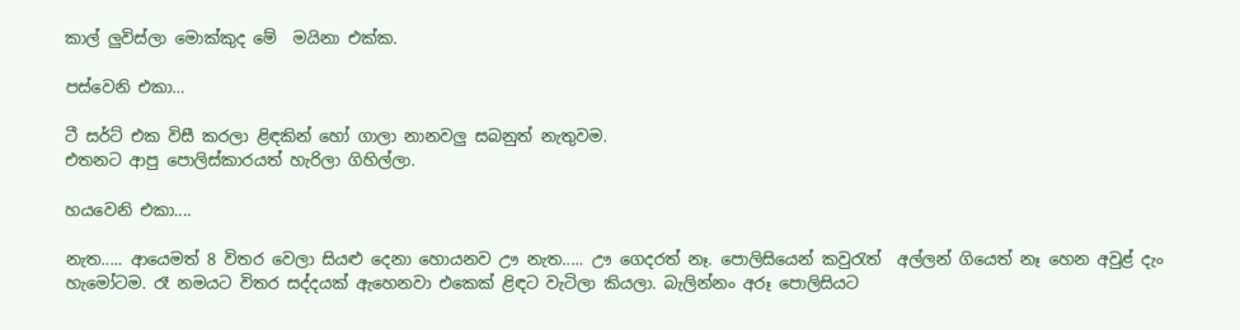කාල් ලුවිස්ලා මොක්කුද මේ  මයිනා එක්ක.

පස්වෙනි එකා…

ටී සර්ට් එක විසී කරලා ළිඳකින් හෝ ගාලා නානවලු සබනුත් නැතුවම.
එතනට ආපු පොලිස්කාරයත් හැරිලා ගිහිල්ලා.

හයවෙනි එකා....

නැත..... ආයෙමත් 8 විතර වෙලා සියළු දෙනා හොයනව ඌ නැත..... ඌ ගෙදරත් නෑ. පොලිසියෙන් කවුරැත්  අල්ලන් ගියෙත් නෑ හෙන අවුළ් දැං හැමෝටම. රෑ නමයට විතර සද්දයක් ඇහෙනවා එකෙක් ළිඳට වැටිලා කියලා. බැලින්නං අරූ පොලිසියට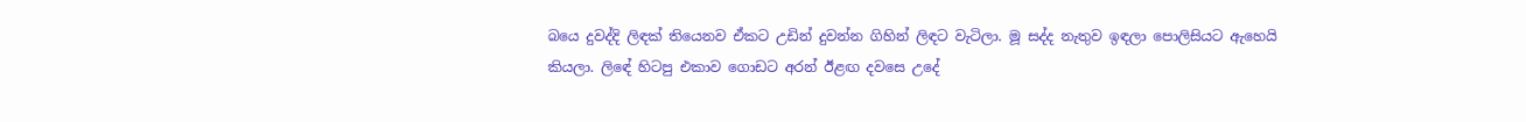බයෙ දුවද්දි ලිඳක් තියෙනව ඒකට උඩින් දුවන්න ගිහින් ලිඳට වැටිලා. මූ සද්ද නැතුව ඉඳලා පොලිසියට ඇහෙයි කියලා. ලිඳේ හිටපු එකාව ගොඩට අරන් ඊළඟ දවසෙ උදේ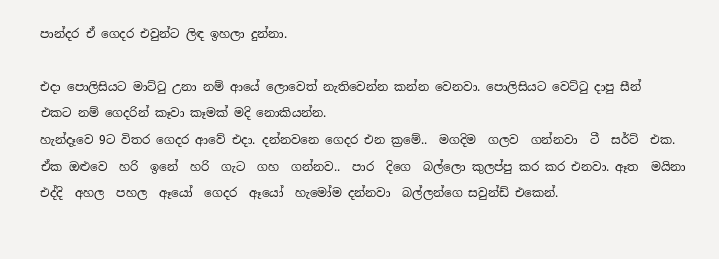පාන්දර ඒ ගෙදර එවුන්ට ලිඳ ඉහලා දුන්නා.

එදා පොලිසියට මාට්ටු උනා නම් ආයේ ලොවෙත් නැතිවෙන්න කන්න වෙනවා. පොලිසියට වෙට්ටු දාපු සීන්
එකට නම් ගෙදරින් කෑවා කෑමක් මදි නොකියන්න.
හැන්දෑවෙ 9ට විතර ගෙදර ආවේ එදා. දන්නවනෙ ගෙදර එන ක්‍රමේ..  මගදිම  ගලව  ගන්නවා  ටී  සර්ට්  එක. ඒක ඔළුවෙ  හරි  ඉනේ  හරි  ගැට  ගහ  ගන්නව..  පාර  දිගෙ  බල්ලො කුලප්පු කර කර එනවා. ඈත  මයිනා  එද්දි  අහල  පහල  ඈයෝ  ගෙදර  ඈයෝ  හැමෝම දන්නවා  බල්ලන්ගෙ සවුන්ඩ් එකෙන්.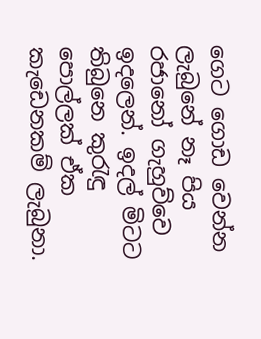ගෙට ගොඩ වෙන්න ලැබුනේ නෑ පිය රජානෝ ගැහුව්වෙ ඉදලෙන්. ඉදල් මිටට තිබුනෙ කුරැඳු පොල්ලක් ඒක
කැඩෙනකම් ලැබුනා.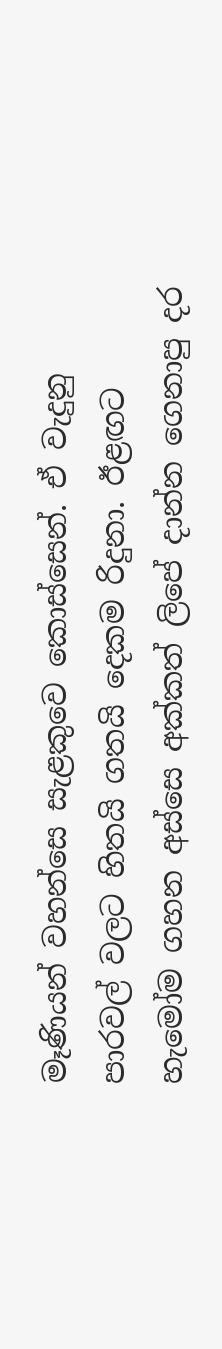මෑණියන් වහන්සෙ සැළකුවෙ කොස්සෙන්. ඒ වැදුනු පාරවල් වලට හිතයි ගතයි දෙකම රිදුනා. ඊළඟට හැමෝම ගහන අස්සෙ අක්කත් ලිපේ දාන්න ගෙනාපු දර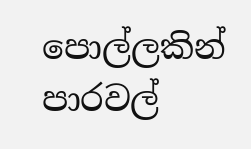පොල්ලකින් පාරවල්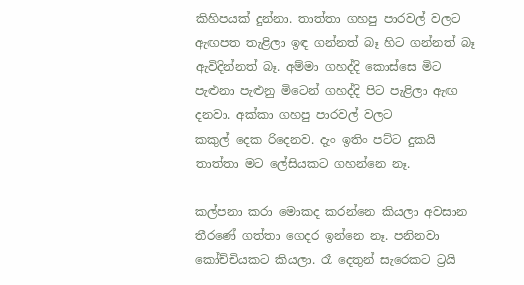කිහිපයක් දුන්නා. තාත්තා ගහපු පාරවල් වලට ඇඟපත තැළිලා ඉඳ ගන්නත් බෑ හිට ගන්නත් බෑ ඇවිදින්නත් බෑ. අම්මා ගහද්දි කොස්සෙ මිට පැළුනා පැළුනු මිටෙන් ගහද්දි පිට පැළිලා ඇඟ දනවා. අක්කා ගහපු පාරවල් වලට
කකුල් දෙක රිදෙනව. දැං ඉතිං පට්ට දුකයි තාත්තා මට ලේසියකට ගහන්නෙ නෑ.

කල්පනා කරා මොකද කරන්නෙ කියලා අවසාන තීරණේ ගත්තා ගෙදර ඉන්නෙ නෑ. පනිනවා කෝච්චියකට කියලා. රෑ දෙතුන් සැරෙකට ට්‍රයි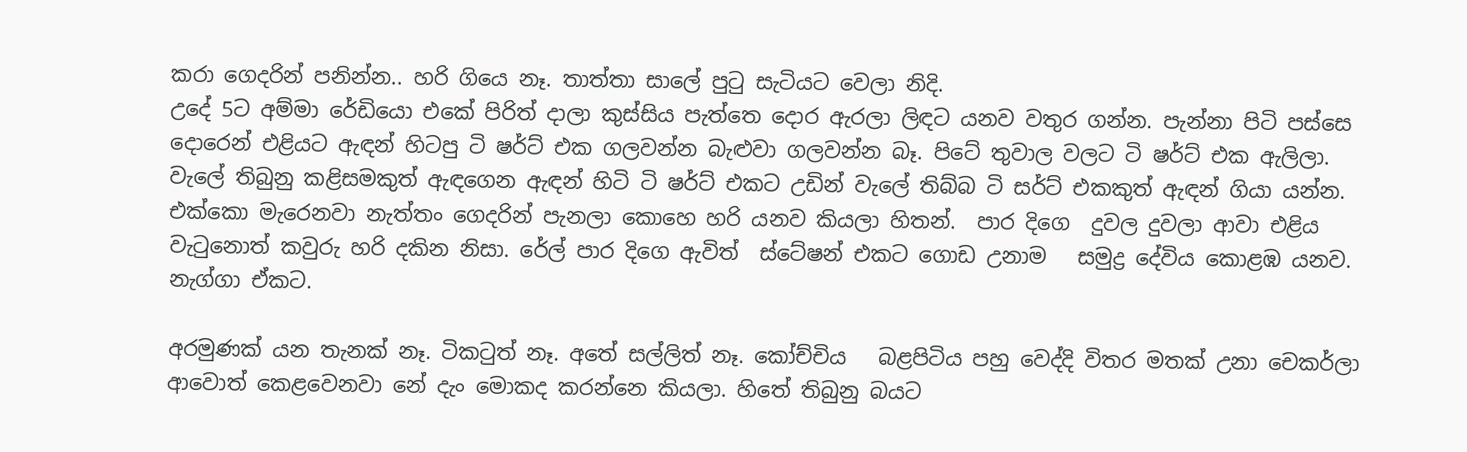කරා ගෙදරින් පනින්න.. හරි ගියෙ නෑ. තාත්තා සාලේ පුටු සැටියට වෙලා නිදි.
උදේ 5ට අම්මා රේඩියො එකේ පිරිත් දාලා කුස්සිය පැත්තෙ දොර ඇරලා ලිඳට යනව වතුර ගන්න. පැන්නා පිටි පස්සෙ දොරෙන් එළියට ඇඳන් හිටපු ටි ෂර්ට් එක ගලවන්න බැළුවා ගලවන්න බෑ. පිටේ තුවාල වලට ටි ෂර්ට් එක ඇලිලා.  වැලේ තිබුනු කළිසමකුත් ඇඳගෙන ඇඳන් හිටි ටි ෂර්ට් එකට උඩින් වැලේ තිබ්බ ටි සර්ට් එකකුත් ඇඳන් ගියා යන්න. එක්කො මැරෙනවා නැත්තං ගෙදරින් පැනලා කොහෙ හරි යනව කියලා හිතන්.  පාර දිගෙ  දුවල දුවලා ආවා එළිය වැටුනොත් කවුරු හරි දකින නිසා. රේල් පාර දිගෙ ඇවිත්  ස්ටේෂන් එකට ගොඩ උනාම   සමුද්‍ර දේවිය කොළඹ යනව. නැග්ගා ඒකට.

අරමුණක් යන තැනක් නෑ. ටිකටුත් නෑ. අතේ සල්ලිත් නෑ. කෝච්චිය   බළපිටිය පහු වෙද්දි විතර මතක් උනා චෙකර්ලා ආවොත් කෙළවෙනවා නේ දැං මොකද කරන්නෙ කියලා. හිතේ තිබුනු බයට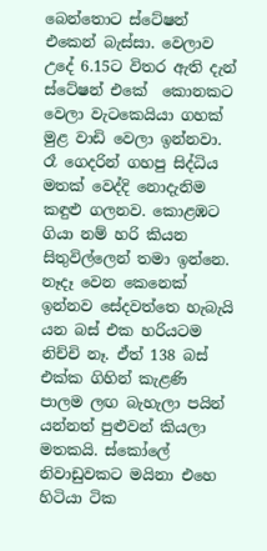බෙන්තොට ස්ටේෂන් එකෙන් බැස්සා. වෙලාව උදේ 6.15ට විතර ඇති දැන් ස්ටේෂන් එකේ  කොනකට වෙලා වැටකෙයියා ගහක් මුළ වාඩි වෙලා ඉන්නවා. රෑ ගෙදරින් ගහපු සිද්ධිය මතක් වෙද්දි නොදැනිම කඳුළු ගලනව. කොළඹට ගියා නම් හරි කියන සිතුවිල්ලෙන් තමා ඉන්නෙ.
නෑදෑ වෙන කෙනෙක් ඉන්නව සේදවත්තෙ හැබැයි යන බස් එක හරියටම නිච්චි නෑ. ඒත් 138 බස් එක්ක ගිහින් කැළණි පාලම ලඟ බැහැලා පයින් යන්නත් පුළුවන් කියලා මතකයි. ස්කෝලේ නිවාඩුවකට මයිනා එහෙ හිටියා ටික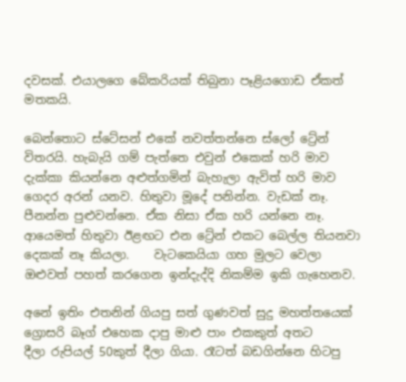දවසක්. එයාලගෙ බේකරියක් තිබුනා පෑළියගොඩ ඒකත් මතකයි.

බෙන්තොට ස්ටේසන් එකේ නවත්තන්නෙ ස්ලෝ ට්‍රේන් විතරයි. හැබැයි ගම් පැත්තෙ එවුන් එකෙක් හරි මාව  දැක්කා කියන්නෙ අළුත්ගමින් බැහැලා ඇවිත් හරි මාව ගෙදර අරන් යනව. හිතුවා මූදේ පනින්න. වැඩක් නෑ. පීනන්න පුළුවන්නෙ. ඒක නිසා ඒක හරි යන්නෙ නෑ. ආයෙමත් හිතුවා ඊළඟට එන ට්‍රේන් එකට බෙල්ල තියනවා  දෙකක් නෑ කියලා.    වැටකෙයියා ගහ මුලට වෙලා ඔළුවත් පහත් කරගෙන ඉන්දැද්දි නිකම්ම ඉකි ගැහෙනව.

අනේ ඉතිං එතනින් ගියපු සත් ගුණවත් සුදු මහත්තයෙක් ග්‍රොසරි බෑග් එහෙක දාපු මාළු පාං එකකුත් අතට
දීලා රුපියල් 50කුත් දීලා ගියා. රෑටත් බඩගින්නෙ හිටපු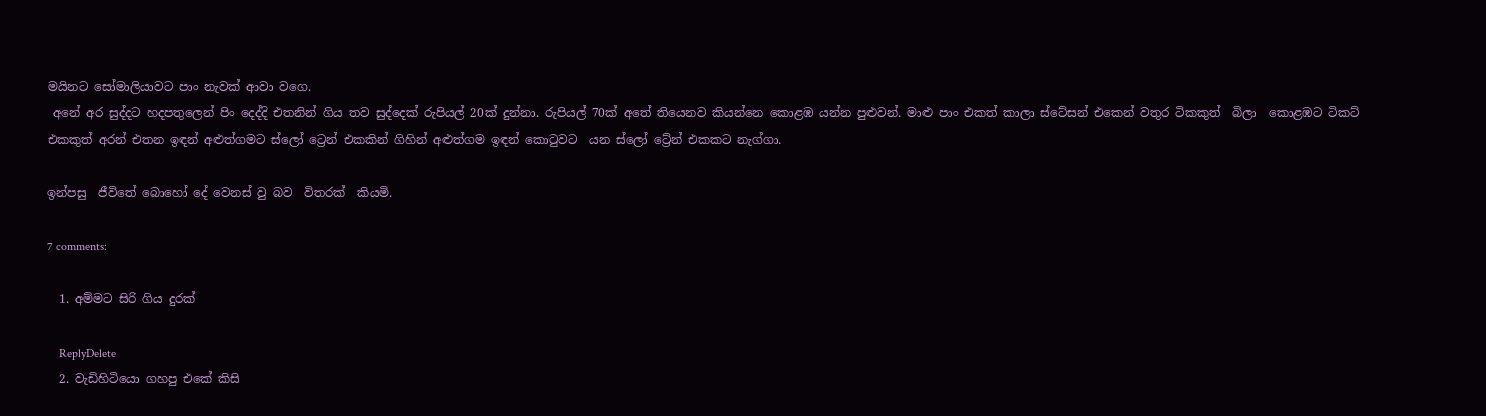මයිනට සෝමාලියාවට පාං නැවක් ආවා වගෙ.
 අනේ අර සුද්දට හදපතුලෙන් පිං දෙද්දි එතනින් ගිය තව සුද්දෙක් රුපියල් 20ක් දුන්නා. රුපියල් 70ක් අතේ තියෙනව කියන්නෙ කොළඹ යන්න පුළුවන්. මාළු පාං එකත් කාලා ස්ටේසන් එකෙන් වතුර ටිකකුත්  බිලා  කොළඹට ටිකට් එකකුත් අරන් එතන ඉඳන් අළුත්ගමට ස්ලෝ ට්‍රෙන් එකකින් ගිහින් අළුත්ගම ඉඳන් කොටුවට  යන ස්ලෝ ට්‍රේන් එකකට නැග්ගා.

ඉන්පසු  ජීවිතේ බොහෝ දේ වෙනස් වු බව  විතරක්  කියමි.

7 comments:

  1. අම්මට සිරි ගිය දුරක්

    ReplyDelete
  2. වැඩිහිටියො ගහපු එකේ කිසි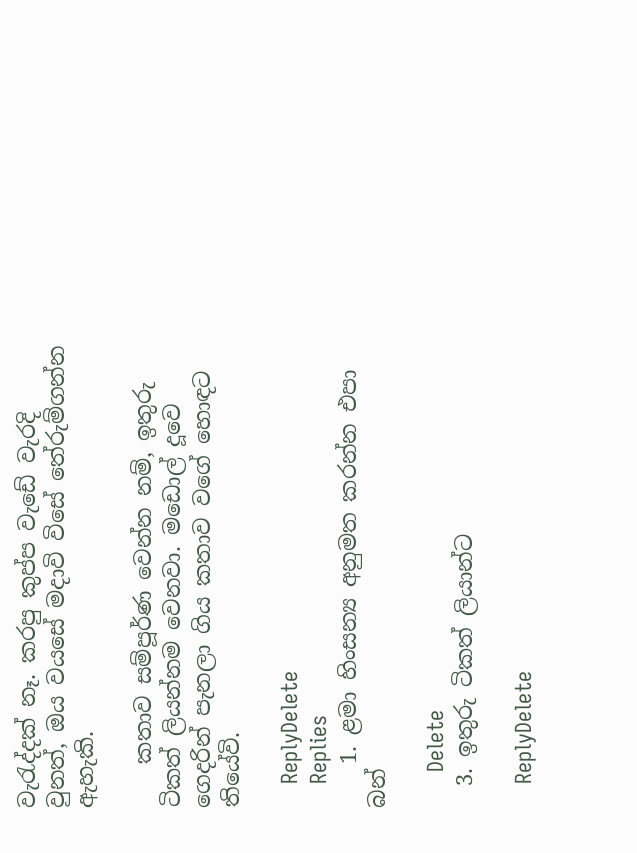වැ‍රැද්දක් නෑ. කරපු කුප්ප වැඩේ වැරදි වුනත්, ඔය වයසේ මදාවි විසේ තේරුම්ගන්න ඇහැකි.

    කතාව සම්පූර්ණ වෙන්න නම්, ඉතුරු ටිකත් ලියන්නම වෙනවා. මඩොල් දූවෙ ගෙදරින් පැනලා ගිය කතාව වගේ හොඳට තියේවි.

    ReplyDelete
    Replies
    1. ළමා හිංසන්‍ය අනුමත කරන්න එපා බන්

      Delete
  3. ඉතුරු ටිකත් ලියාන්ට

    ReplyDelete